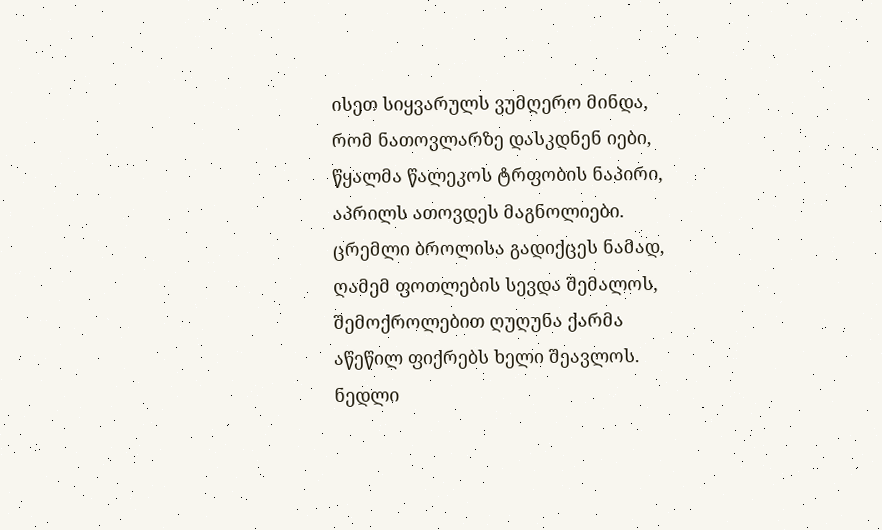ისეთ სიყვარულს ვუმღერო მინდა,
რომ ნათოვლარზე დასკდნენ იები,
წყალმა წალეკოს ტრფობის ნაპირი,
აპრილს ათოვდეს მაგნოლიები.
ცრემლი ბროლისა გადიქცეს ნამად,
ღამემ ფოთლების სევდა შემალოს,
შემოქროლებით ღუღუნა ქარმა
აწეწილ ფიქრებს ხელი შეავლოს.
ნედლი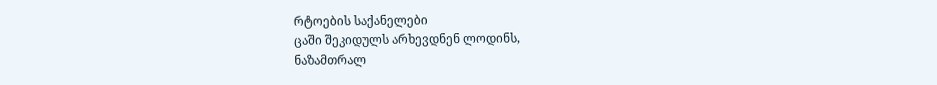რტოების საქანელები
ცაში შეკიდულს არხევდნენ ლოდინს,
ნაზამთრალ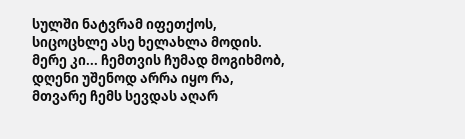სულში ნატვრამ იფეთქოს,
სიცოცხლე ასე ხელახლა მოდის.
მერე კი... ჩემთვის ჩუმად მოგიხმობ,
დღენი უშენოდ არრა იყო რა,
მთვარე ჩემს სევდას აღარ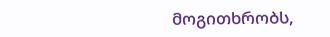მოგითხრობს,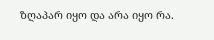ზღაპარ იყო და არა იყო რა.